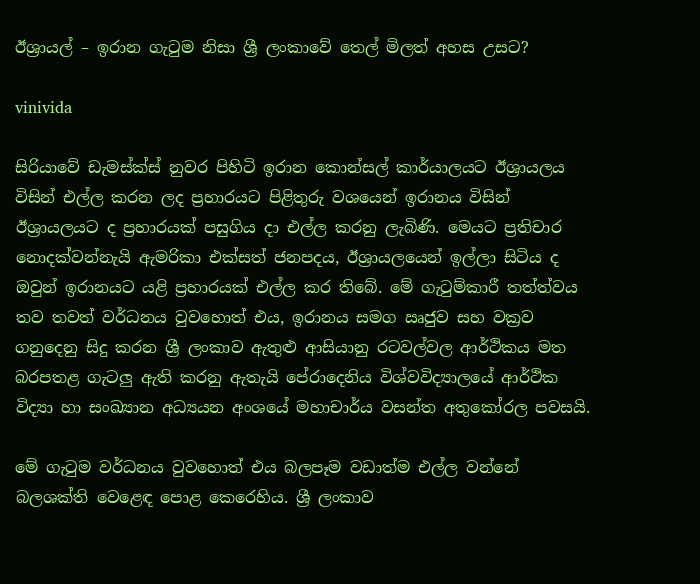ඊශ්‍රායල් – ඉරාන ගැටුම නිසා ශ්‍රී ලංකාවේ තෙල් මිලත් අහස උසට?

vinivida

සිරියාවේ ඩැමස්ක්ස් නුවර පිහිටි ඉරාන කොන්සල් කාර්යාලයට ඊශ්‍රායලය විසින් එල්ල කරන ලද ප්‍රහාරයට පිළිතුරු වශයෙන් ඉරානය විසින් ඊශ්‍රායලයට ද ප්‍රහාරයක් පසුගිය දා එල්ල කරනු ලැබිණි. මෙයට ප්‍රතිචාර නොදක්වන්නැයි ඇමරිකා එක්සත් ජනපදය, ඊශ්‍රායලයෙන් ඉල්ලා සිටිය ද ඔවුන් ඉරානයට යළි ප්‍රහාරයක් එල්ල කර තිබේ. මේ ගැටුම්කාරී තත්ත්වය තව තවත් වර්ධනය වුවහොත් එය, ඉරානය සමග ඍජුව සහ වක්‍රව ගනුදෙනු සිදු කරන ශ්‍රී ලංකාව ඇතුළු ආසියානු රටවල්වල ආර්ථිකය මත බරපතළ ගැටලු ඇති කරනු ඇතැයි පේරාදෙනිය විශ්වවිද්‍යාලයේ ආර්ථික විද්‍යා හා සංඛ්‍යාන අධ්‍යයන අංශයේ මහාචාර්ය වසන්ත අතුකෝරල පවසයි.

මේ ගැටුම වර්ධනය වුවහොත් එය බලපෑම වඩාත්ම එල්ල වන්නේ බලශක්ති වෙළෙඳ පොළ කෙරෙහිය. ශ්‍රී ලංකාව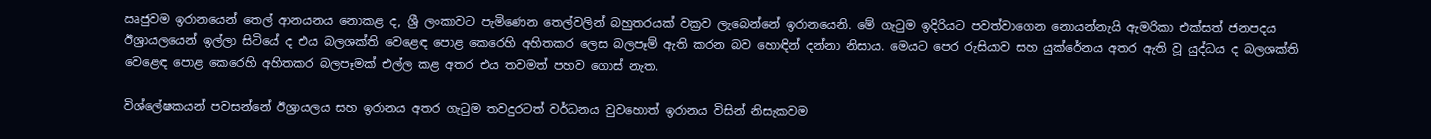ඍජුවම ඉරානයෙන් තෙල් ආනයනය නොකළ ද, ශ්‍රී ලංකාවට පැමිණෙන තෙල්වලින් බහුතරයක් වක්‍රව ලැබෙන්නේ ඉරානයෙනි. මේ ගැටුම ඉදිරියට පවත්වාගෙන නොයන්නැයි ඇමරිකා එක්සත් ජනපදය ඊශ්‍රායලයෙන් ඉල්ලා සිටියේ ද එය බලශක්ති වෙළෙඳ පොළ කෙරෙහි අහිතකර ලෙස බලපෑම් ඇති කරන බව හොඳින් දන්නා නිසාය. මෙයට පෙර රුසියාව සහ යුක්රේනය අතර ඇති වූ යුද්ධය ද බලශක්ති වෙළෙඳ පොළ කෙරෙහි අහිතකර බලපෑමක් එල්ල කළ අතර එය තවමත් පහව ගොස් නැත.

විශ්ලේෂකයන් පවසන්නේ ඊශ්‍රායලය සහ ඉරානය අතර ගැටුම තවදුරටත් වර්ධනය වුවහොත් ඉරානය විසින් නිසැකවම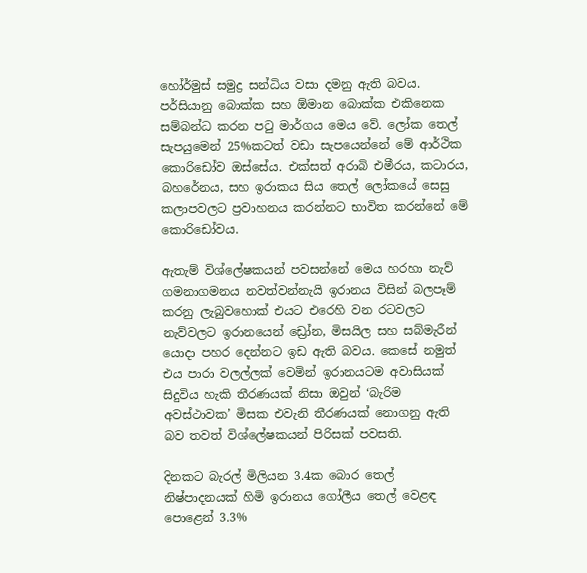හෝර්මුස් සමුද්‍ර සන්ධිය වසා දමනු ඇති බවය. පර්සියානු බොක්ක සහ ඕමාන බොක්ක එකිනෙක සම්බන්ධ කරන පටු මාර්ගය මෙය වේ. ලෝක තෙල් සැපයුමෙන් 25%කටත් වඩා සැපයෙන්නේ මේ ආර්ථික කොරිඩෝව ඔස්සේය. එක්සත් අරාබි එමීරය, කටාරය, බහරේනය, සහ ඉරාකය සිය තෙල් ලෝකයේ සෙසු කලාපවලට ප්‍රවාහනය කරන්නට භාවිත කරන්නේ මේ කොරිඩෝවය.

ඇතැම් විශ්ලේෂකයන් පවසන්නේ මෙය හරහා නැව් ගමනාගමනය නවත්වන්නැයි ඉරානය විසින් බලපෑම් කරනු ලැබුවහොක් එයට එරෙහි වන රටවලට නැව්වලට ඉරානයෙන් ඩ්‍රෝන, මිසයිල සහ සබ්මැරීන් යොදා පහර දෙන්නට ඉඩ ඇති බවය. කෙසේ නමුත් එය පාරා වලල්ලක් වෙමින් ඉරානයටම අවාසියක් සිදුවිය හැකි තීරණයක් නිසා ඔවුන් ‘බැරිම අවස්ථාවක’ මිසක එවැනි තීරණයක් නොගනු ඇති බව තවත් විශ්ලේෂකයන් පිරිසක් පවසති.

දිනකට බැරල් මිලියන 3.4ක බොර තෙල් නිෂ්පාදනයක් හිමි ඉරානය ගෝලීය තෙල් වෙළඳ පොළෙන් 3.3%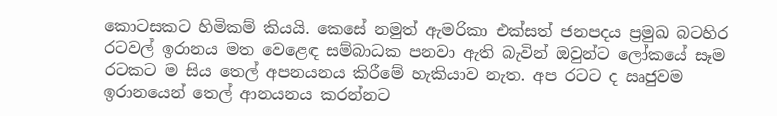කොටසකට හිමිකම් කියයි. කෙසේ නමුත් ඇමරිකා එක්සත් ජනපදය ප්‍රමුඛ බටහිර රටවල් ඉරානය මත වෙළෙඳ සම්බාධක පනවා ඇති බැවින් ඔවුන්ට ලෝකයේ සෑම රටකට ම සිය තෙල් අපනයනය කිරීමේ හැකියාව නැත. අප රටට ද ඍජුවම ඉරානයෙන් තෙල් ආනයනය කරන්නට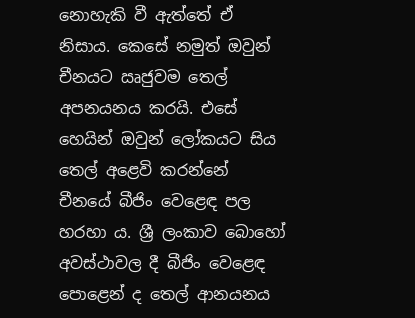නොහැකි වී ඇත්තේ ඒ නිසාය. කෙසේ නමුත් ඔවුන් චීනයට ඍජුවම තෙල් අපනයනය කරයි. එසේ හෙයින් ඔවුන් ලෝකයට සිය තෙල් අළෙවි කරන්නේ චීනයේ බීජිං වෙළෙඳ පල හරහා ය. ශ්‍රී ලංකාව බොහෝ අවස්ථාවල දී බීජිං වෙළෙඳ පොළෙන් ද තෙල් ආනයනය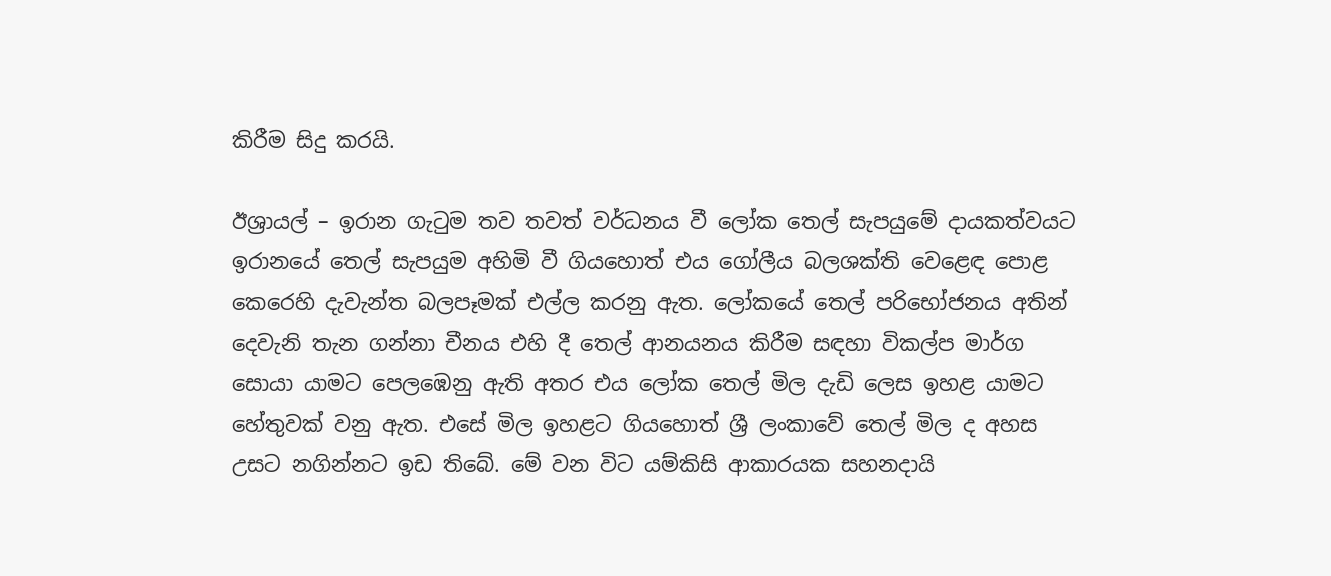කිරීම සිදු කරයි.

ඊශ්‍රායල් – ඉරාන ගැටුම තව තවත් වර්ධනය වී ලෝක තෙල් සැපයුමේ දායකත්වයට ඉරානයේ තෙල් සැපයුම අහිමි වී ගියහොත් එය ගෝලීය බලශක්ති වෙළෙඳ පොළ කෙරෙහි දැවැන්ත බලපෑමක් එල්ල කරනු ඇත. ලෝකයේ තෙල් පරිභෝජනය අතින් දෙවැනි තැන ගන්නා චීනය එහි දී තෙල් ආනයනය කිරීම සඳහා විකල්ප මාර්ග සොයා යාමට පෙලඹෙනු ඇති අතර එය ලෝක තෙල් මිල දැඩි ලෙස ඉහළ යාමට හේතුවක් වනු ඇත. එසේ මිල ඉහළට ගියහොත් ශ්‍රී ලංකාවේ තෙල් මිල ද අහස උසට නගින්නට ඉඩ තිබේ. මේ වන විට යම්කිසි ආකාරයක සහනදායි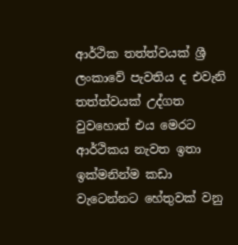ආර්ථික තත්ත්වයක් ශ්‍රී ලංකාවේ පැවතිය ද එවැනි තත්ත්වයක් උද්ගත වුවහොත් එය මෙරට ආර්ථිකය නැවත ඉතා ඉක්මනින්ම කඩා වැටෙන්නට හේතුවක් වනු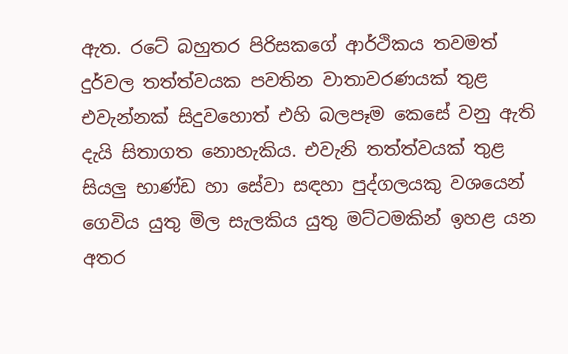ඇත. රටේ බහුතර පිරිසකගේ ආර්ථිකය තවමත් දුර්වල තත්ත්වයක පවතින වාතාවරණයක් තුළ එවැන්නක් සිදුවහොත් එහි බලපෑම කෙසේ වනු ඇති දැයි සිතාගත නොහැකිය. එවැනි තත්ත්වයක් තුළ සියලු භාණ්ඩ හා සේවා සඳහා පුද්ගලයකු වශයෙන් ගෙවිය යුතු මිල සැලකිය යුතු මට්ටමකින් ඉහළ යන අතර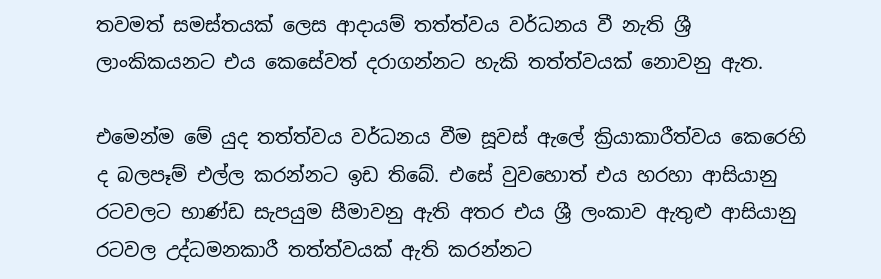තවමත් සමස්තයක් ලෙස ආදායම් තත්ත්වය වර්ධනය වී නැති ශ්‍රී ලාංකිකයනට එය කෙසේවත් දරාගන්නට හැකි තත්ත්වයක් නොවනු ඇත.

එමෙන්ම මේ යුද තත්ත්වය වර්ධනය වීම සූවස් ඇලේ ක්‍රියාකාරීත්වය කෙරෙහි ද බලපෑම් එල්ල කරන්නට ඉඩ තිබේ. එසේ වුවහොත් එය හරහා ආසියානු රටවලට භාණ්ඩ සැපයුම සීමාවනු ඇති අතර එය ශ්‍රී ලංකාව ඇතුළු ආසියානු රටවල උද්ධමනකාරී තත්ත්වයක් ඇති කරන්නට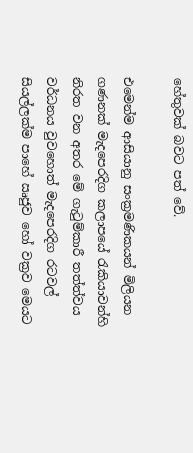හේතුවක් බවට පත් වේ.

එමෙන්ම ආසියානු සංක්‍රමණිකයන් මිලියන ගණනක් මැදපෙරදිග කලාපයේ රැකියාවන්හි නිරත වන අතර මේ ගැටුම්කාරී තත්ත්වය වර්ධනය වුවහොත් මැදපෙරදිග රටවල් සියල්ලක්ම පාහේ ඍජුව හෝ වක්‍රව මෙයට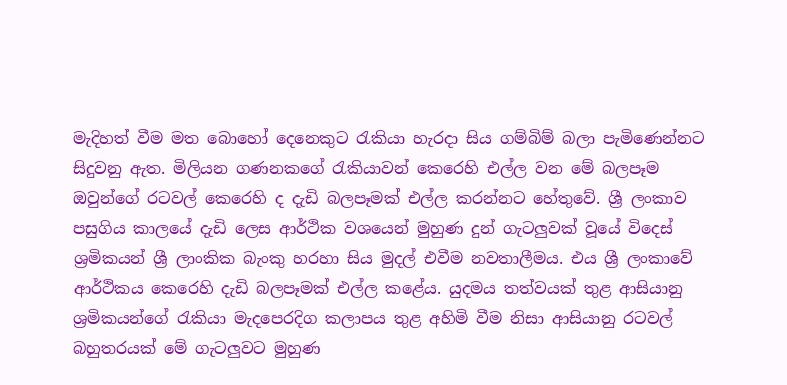මැදිහත් වීම මත බොහෝ දෙනෙකුට රැකියා හැරදා සිය ගම්බිම් බලා පැමිණෙන්නට සිදුවනු ඇත. මිලියන ගණනකගේ රැකියාවන් කෙරෙහි එල්ල වන මේ බලපෑම ඔවුන්ගේ රටවල් කෙරෙහි ද දැඩි බලපෑමක් එල්ල කරන්නට හේතුවේ. ශ්‍රී ලංකාව පසුගිය කාලයේ දැඩි ලෙස ආර්ථික වශයෙන් මුහුණ දුන් ගැටලුවක් වූයේ විදෙස් ශ්‍රමිකයන් ශ්‍රී ලාංකික බැංකු හරහා සිය මුදල් එවීම නවතාලීමය. එය ශ්‍රී ලංකාවේ ආර්ථිකය කෙරෙහි දැඩි බලපෑමක් එල්ල කළේය. යුදමය තත්වයක් තුළ ආසියානු ශ්‍රමිකයන්ගේ රැකියා මැදපෙරදිග කලාපය තුළ අහිමි වීම නිසා ආසියානු රටවල් බහුතරයක් මේ ගැටලුවට මුහුණ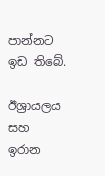පාන්නට ඉඩ තිබේ.

ඊශ්‍රායලය සහ ඉරාන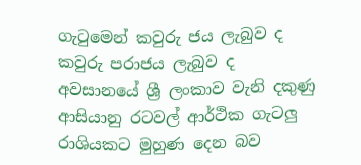ගැටුමෙන් කවුරු ජය ලැබුව ද කවුරු පරාජය ලැබුව ද අවසානයේ ශ්‍රී ලංකාව වැනි දකුණු ආසියානු රටවල් ආර්ථික ගැටලු රාශියකට මුහුණ දෙන බව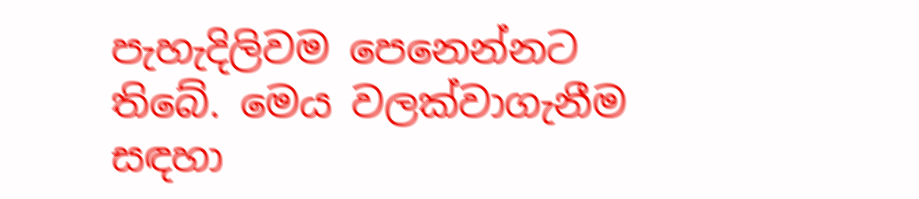පැහැදිලිවම පෙනෙන්නට තිබේ. මෙය වලක්වාගැනීම සඳහා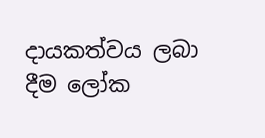දායකත්වය ලබා දීම ලෝක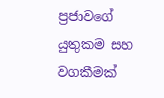ප්‍රජාවගේ යුතුකම සහ වගකීමක්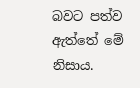බවට පත්ව ඇත්තේ මේ නිසාය.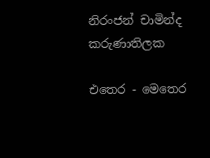නිරංජන් චාමින්ද කරුණාතිලක

එතෙර - මෙතෙර